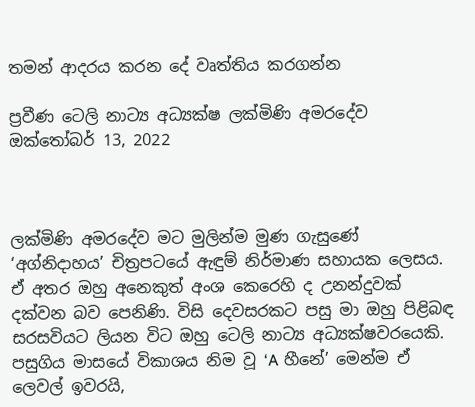තමන් ආදරය කරන දේ වෘත්තිය කරගන්න

ප්‍රවීණ ටෙලි නාට්‍ය අධ්‍යක්ෂ ලක්මිණි අමරදේව
ඔක්තෝබර් 13, 2022



ලක්මිණි අමරදේව මට මුලින්ම මුණ ගැසුණේ ‘අග්නිදාහය’ චිත්‍රපටයේ ඇඳුම් නිර්මාණ සහායක ලෙසය. ඒ අතර ඔහු අනෙකුත් අංශ කෙරෙහි ද උනන්දුවක් දක්වන බව පෙනිණි. විසි දෙවසරකට පසු මා ඔහු පිළිබඳ සරසවියට ලියන විට ඔහු ටෙලි නාට්‍ය අධ්‍යක්ෂවරයෙකි. පසුගිය මාසයේ විකාශය නිම වූ ‘A හීනේ’ මෙන්ම ඒ ලෙවල් ඉවරයි,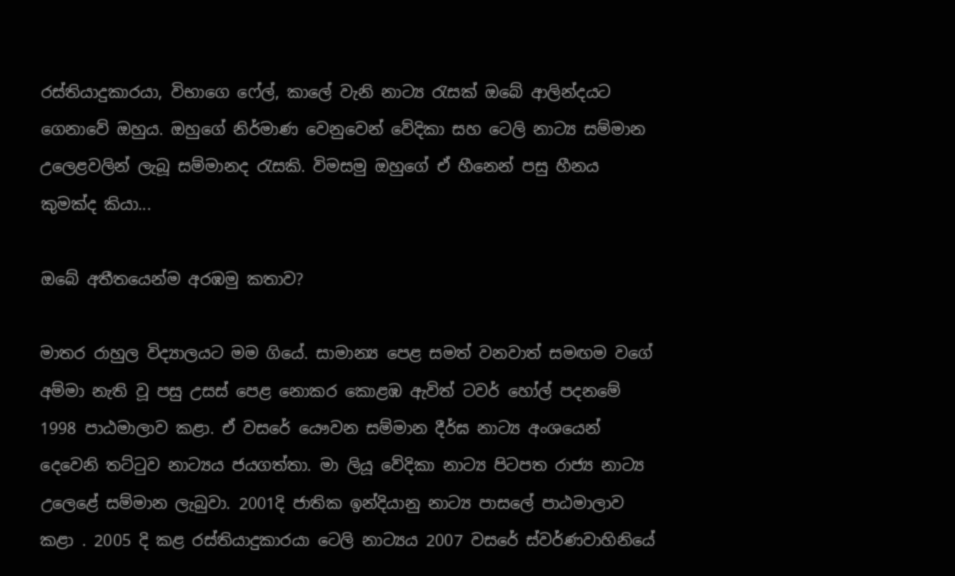රස්තියාදුකාරයා, විභාගෙ ෆේල්, කාලේ වැනි නාට්‍ය රැසක් ඔබේ ආලින්දයට ගෙනාවේ ඔහුය. ඔහුගේ නිර්මාණ වෙනුවෙන් වේදිකා සහ ටෙලි නාට්‍ය සම්මාන උලෙළවලින් ලැබූ සම්මානද රැසකි. විමසමු ඔහුගේ ඒ හීනෙන් පසු හීනය කුමක්ද කියා...

ඔබේ අතීතයෙන්ම අරඹමු කතාව?

මාතර රාහුල විද්‍යාලයට මම ගියේ. සාමාන්‍ය පෙළ සමත් වනවාත් සමඟම වගේ අම්මා නැති වූ පසු උසස් පෙළ නොකර කොළඹ ඇවිත් ටවර් හෝල් පදනමේ 1998 පාඨමාලාව කළා. ඒ වසරේ යෞවන සම්මාන දීර්ඝ නාට්‍ය අංශයෙන් දෙවෙනි තට්ටුව නාට්‍යය ජයගත්තා. මා ලියූ වේදිකා නාට්‍ය පිටපත රාජ්‍ය නාට්‍ය උලෙළේ සම්මාන ලැබුවා. 2001දි ජාතික ඉන්දියානු නාට්‍ය පාසලේ පාඨමාලාව කළා . 2005 දි කළ රස්තියාදුකාරයා ටෙලි නාට්‍යය 2007 වසරේ ස්වර්ණවාහිනියේ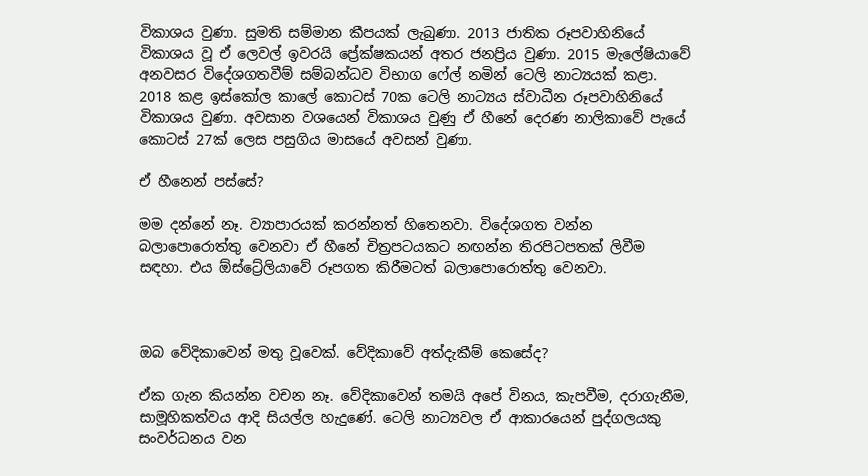විකාශය වුණා. සුමති සම්මාන කීපයක් ලැබුණා. 2013 ජාතික රූපවාහිනියේ විකාශය වූ ඒ ලෙවල් ඉවරයි ප්‍රේක්ෂකයන් අතර ජනප්‍රිය වුණා. 2015 මැලේෂියාවේ අනවසර විදේශගතවීම් සම්බන්ධව විභාග ෆේල් නමින් ටෙලි නාට්‍යයක් කළා. 2018 කළ ඉස්කෝල කාලේ කොටස් 70ක ටෙලි නාට්‍යය ස්වාධීන රූපවාහිනියේ විකාශය වුණා. අවසාන වශයෙන් විකාශය වුණු ඒ හීනේ දෙරණ නාලිකාවේ පැයේ කොටස් 27ක් ලෙස පසුගිය මාසයේ අවසන් වුණා.

ඒ හීනෙන් පස්සේ?

මම දන්නේ නෑ. ව්‍යාපාරයක් කරන්නත් හිතෙනවා. විදේශගත වන්න බලාපොරොත්තු වෙනවා ඒ හීනේ චිත්‍රපටයකට නඟන්න තිරපිටපතක් ලිවීම සඳහා. එය ඕස්ට්‍රේලියාවේ රූපගත කිරීමටත් බලාපොරොත්තු වෙනවා.



ඔබ වේදිකාවෙන් මතු වූවෙක්. වේදිකාවේ අත්දැකීම් කෙසේද?

ඒක ගැන කියන්න වචන නෑ. වේදිකාවෙන් තමයි අපේ විනය, කැපවීම, දරාගැනීම, සාමූහිකත්වය ආදි සියල්ල හැදුණේ. ටෙලි නාට්‍යවල ඒ ආකාරයෙන් පුද්ගලයකු සංවර්ධනය වන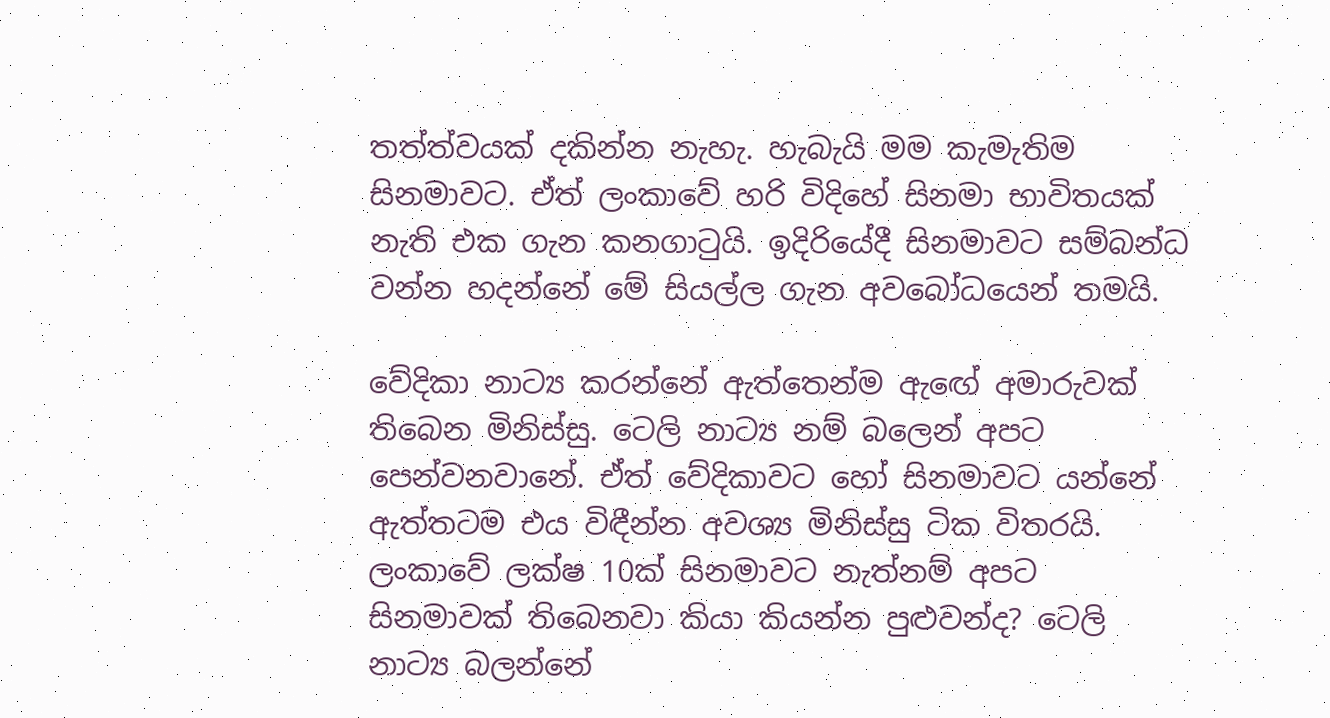තත්ත්වයක් දකින්න නැහැ. හැබැයි මම කැමැතිම සිනමාවට. ඒත් ලංකාවේ හරි විදිහේ සිනමා භාවිතයක් නැති එක ගැන කනගාටුයි. ඉදිරියේදී සිනමාවට සම්බන්ධ වන්න හදන්නේ මේ සියල්ල ගැන අවබෝධයෙන් තමයි.

වේදිකා නාට්‍ය කරන්නේ ඇත්තෙන්ම ඇ‌ඟේ අමාරුවක් තිබෙන මිනිස්සු. ටෙලි නාට්‍ය නම් බලෙන් අපට පෙන්වනවානේ. ඒත් වේදිකාවට හෝ සිනමාවට යන්නේ ඇත්තටම එය විඳීන්න අවශ්‍ය මිනිස්සු ටික විතරයි. ලංකාවේ ලක්ෂ 10ක් සිනමාවට නැත්නම් අපට සිනමාවක් තිබෙනවා කියා කියන්න පුළුවන්ද? ටෙලි නාට්‍ය බලන්නේ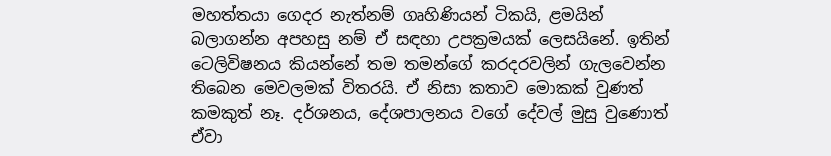මහත්තයා ගෙදර නැත්නම් ගෘහිණියන් ටිකයි, ළමයින් බලාගන්න අපහසු නම් ඒ සඳහා උපක්‍රමයක් ලෙසයිනේ. ඉතින් ටෙලිවිෂනය කියන්නේ තම තමන්ගේ කරදරවලින් ගැලවෙන්න තිබෙන මෙවලමක් විතරයි. ඒ නිසා කතාව මොකක් වුණත් කමකුත් නෑ. දර්ශනය, දේශපාලනය වගේ දේවල් මුසු වුණොත් ඒවා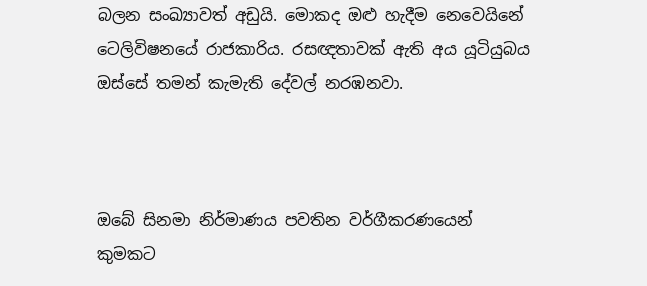බලන සංඛ්‍යාවත් අඩුයි. මොකද ඔළු හැදීම නෙවෙයිනේ ටෙලිවිෂනයේ රාජකාරිය. රසඥතාවක් ඇති අය යූටියුබය ඔස්සේ තමන් කැමැති දේවල් නරඹනවා.



ඔබේ සිනමා නිර්මාණය පවතින වර්ගීකරණයෙන් කුමකට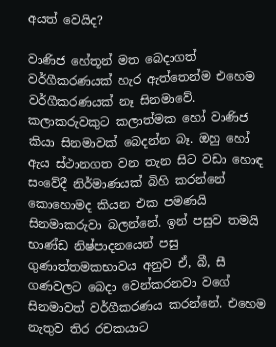අයත් වෙයිද?

වාණිජ හේතූන් මත බෙදාගත් වර්ගීකරණයක් හැර ඇත්තෙන්ම එහෙම වර්ගීකරණයක් නෑ සිනමාවේ. කලාකරුවකුට කලාත්මක හෝ වාණිජ කියා සිනමාවක් බෙදන්න බෑ. ඔහු හෝ ඇය ස්ථානගත වන තැන සිට වඩා හොඳ සංවේදී නිර්මාණයක් බිහි කරන්නේ කොහොමද කියන එක පමණයි සිනමාකරුවා බලන්නේ. ඉන් පසුව තමයි භාණ්ඩ නිෂ්පාදනයෙන් පසු ගුණාත්තමකභාවය අනුව ඒ, බී, සී ගණවලට බෙදා වෙන්කරනවා වගේ සිනමාවත් වර්ගීකරණය කරන්නේ. එහෙම නැතුව තිර රචකයාට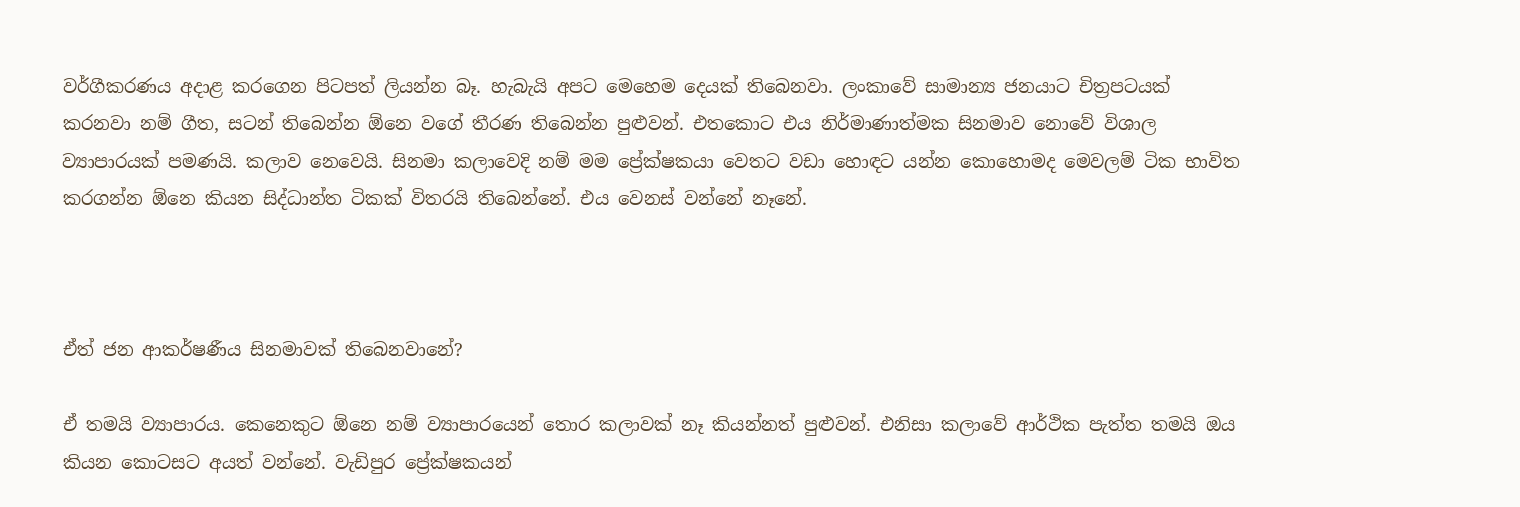වර්ගීකරණය අදාළ කරගෙන පිටපත් ලියන්න බෑ. හැබැයි අපට මෙහෙම දෙයක් තිබෙනවා. ලංකාවේ සාමාන්‍ය ජනයාට චිත්‍රපටයක් කරනවා නම් ගීත, සටන් තිබෙන්න ඕනෙ වගේ තීරණ තිබෙන්න පුළුවන්. එතකොට එය නිර්මාණාත්මක සිනමාව නොවේ විශාල ව්‍යාපාරයක් පමණයි. කලාව නෙවෙයි. සිනමා කලාවෙදි නම් මම ප්‍රේක්ෂකයා වෙතට වඩා හොඳට යන්න කොහොමද මෙවලම් ටික භාවිත කරගන්න ඕනෙ කියන සිද්ධාන්ත ටිකක් විතරයි තිබෙන්නේ. එය වෙනස් වන්නේ නෑනේ.



ඒත් ජන ආකර්ෂණීය සිනමාවක් තිබෙනවානේ?

ඒ තමයි ව්‍යාපාරය. කෙනෙකුට ඕනෙ නම් ව්‍යාපාරයෙන් තොර කලාවක් නෑ කියන්නත් පුළුවන්. එනිසා කලාවේ ආර්ථික පැත්ත තමයි ඔය කියන කොටසට අයත් වන්නේ. වැඩිපුර ප්‍රේක්ෂකයන්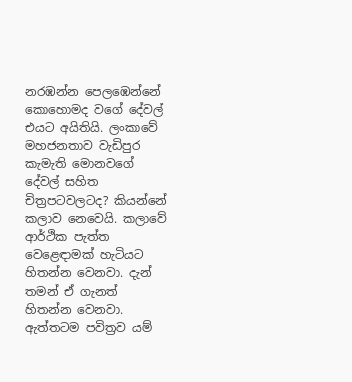නරඹන්න පෙලඹෙන්නේ කොහොමද වගේ දේවල් එයට අයිතියි. ලංකාවේ මහජනතාව වැඩිපුර කැමැති මොනවගේ දේවල් සහිත චිත්‍රපටවලටද? කියන්නේ කලාව නෙවෙයි. කලාවේ ආර්ථික පැත්ත වෙළෙඳාමක් හැටියට හිතන්න වෙනවා. දැන් තමන් ඒ ගැනත් හිතන්න වෙනවා. ඇත්තටම පවිත්‍රව යම්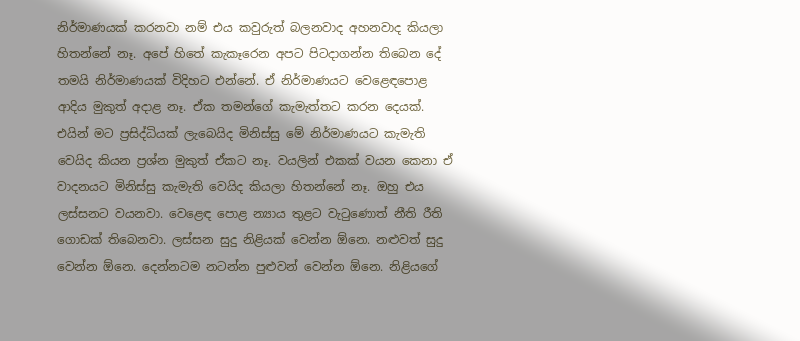නිර්මාණයක් කරනවා නම් එය කවුරුත් බලනවාද අහනවාද කියලා හිතන්නේ නෑ. අපේ හිතේ කැකෑරෙන අපට පිටදාගන්න තිබෙන දේ තමයි නිර්මාණයක් විදිහට එන්නේ. ඒ නිර්මාණයට වෙළෙඳපොළ ආදිය මුකුත් අදාළ නෑ. ඒක තමන්ගේ කැමැත්තට කරන දෙයක්. එයින් මට ප්‍රසිද්ධියක් ලැබෙයිද මිනිස්සු මේ නිර්මාණයට කැමැති වෙයිද කියන ප්‍රශ්න මුකුත් ඒකට නෑ. වයලින් එකක් වයන කෙනා ඒ වාදනයට මිනිස්සු කැමැති වෙයිද කියලා හිතන්නේ නෑ. ඔහු එය ලස්සනට වයනවා. වෙළෙඳ පොළ න්‍යාය තුළට වැටුණොත් නීති රීති ගොඩක් තිබෙනවා. ලස්සන සුදු නිළියක් වෙන්න ඕනෙ. නළුවත් සුදු වෙන්න ඕනෙ. දෙන්නටම නටන්න පුළුවන් වෙන්න ඕනෙ. නිළියගේ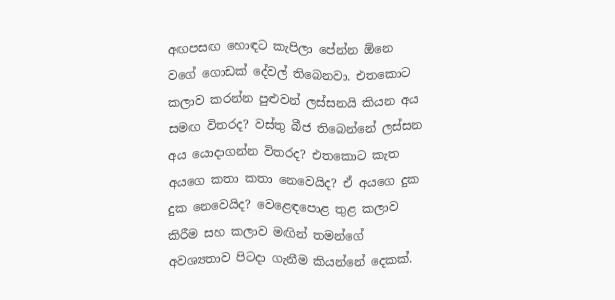අඟපසඟ හොඳට කැපිලා පේන්න ඕනෙ වගේ ගොඩක් දේවල් තිබෙනවා. එතකොට කලාව කරන්න පුළුවන් ලස්සනයි කියන අය සමඟ විතරද? වස්තු බීජ තිබෙන්නේ ලස්සන අය යොදාගන්න විතරද? එතකොට කැත අයගෙ කතා කතා නෙවෙයිද? ඒ අයගෙ දුක දුක නෙවෙයිද? වෙළෙඳපොළ තුළ කලාව කිරීම සහ කලාව මඟින් තමන්ගේ අවශ්‍යතාව පිටදා ගැනීම කියන්නේ දෙකක්.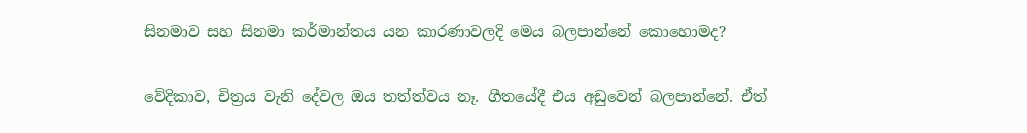සිනමාව සහ සිනමා කර්මාන්තය යන කාරණාවලදි මෙය බලපාන්නේ කොහොමද?

වේදිකාව, චිත්‍රය වැනි දේවල ඔය තත්ත්වය නෑ. ගීතයේදී එය අඩුවෙන් බලපාන්නේ. ඒත්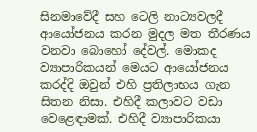සිනමාවේදී සහ ටෙලි නාට්‍යවලදී ආයෝජනය කරන මුදල මත තීරණය වනවා බොහෝ දේවල්. මොකද ව්‍යාපාරිකයන් මෙයට ආයෝජනය කරද්දි ඔවුන් එහි ප්‍රතිලාභය ගැන සිතන නිසා. එහිදී කලාවට වඩා වෙළෙඳාමක්. එහිදී ව්‍යාපාරිකයා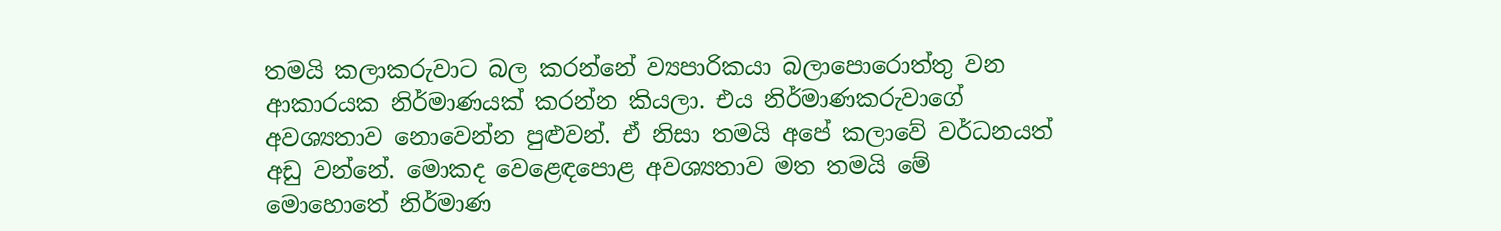තමයි කලාකරුවාට බල කරන්නේ ව්‍යපාරිකයා බලාපොරොත්තු වන ආකාරයක නිර්මාණයක් කරන්න කියලා. එය නිර්මාණකරුවාගේ අවශ්‍යතාව නොවෙන්න පුළුවන්. ඒ නිසා තමයි අපේ කලාවේ වර්ධනයත් අඩු වන්නේ. මොකද වෙළෙඳපොළ අවශ්‍යතාව මත තමයි මේ මොහොතේ නිර්මාණ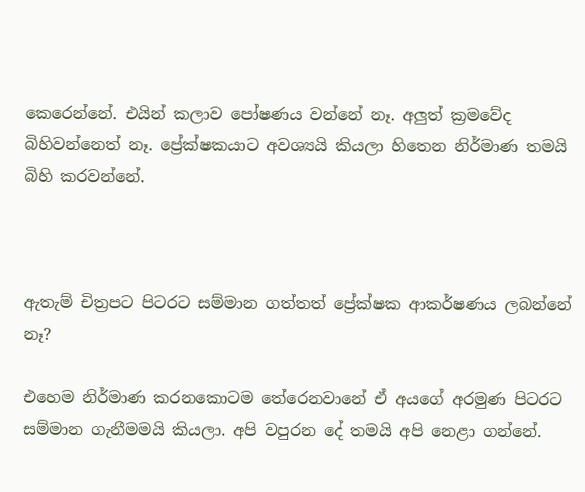කෙරෙන්නේ. එයින් කලාව පෝෂණය වන්නේ නෑ. අලුත් ක්‍රමවේද බිහිවන්නෙත් නෑ. ප්‍රේක්ෂකයාට අවශ්‍යයි කියලා හිතෙන නිර්මාණ තමයි බිහි කරවන්නේ.



ඇතැම් චිත්‍රපට පිටරට සම්මාන ගත්තත් ප්‍රේක්ෂක ආකර්ෂණය ලබන්නේ නෑ?

එහෙම නිර්මාණ කරනකොටම තේරෙනවානේ ඒ අයගේ අරමුණ පිටරට සම්මාන ගැනීමමයි කියලා. අපි වපුරන දේ තමයි අපි නෙළා ගන්නේ.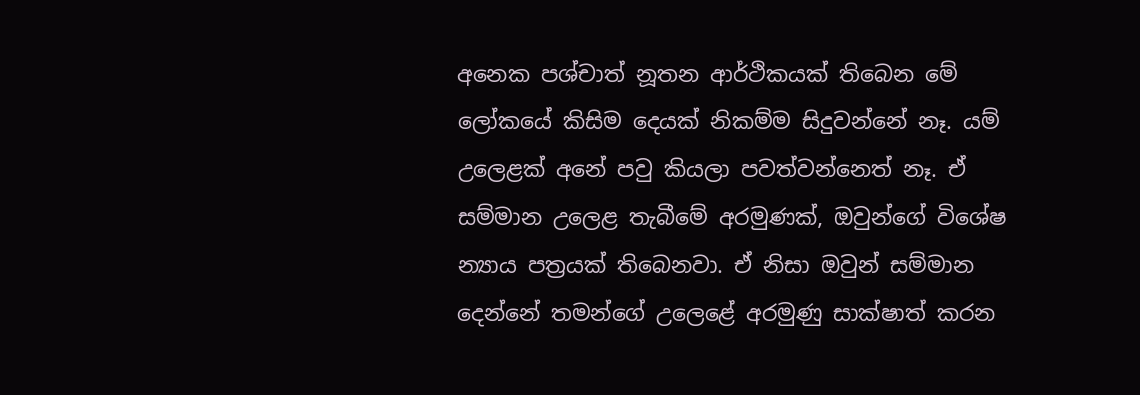අනෙක පශ්චාත් නූතන ආර්ථිකයක් තිබෙන මේ ලෝකයේ කිසිම දෙයක් නිකම්ම සිදුවන්නේ නෑ. යම් උලෙළක් අනේ පවු කියලා පවත්වන්නෙත් නෑ. ඒ සම්මාන උලෙළ තැබීමේ අරමුණක්, ඔවුන්ගේ විශේෂ න්‍යාය පත්‍රයක් තිබෙනවා. ඒ නිසා ඔවුන් සම්මාන දෙන්නේ තමන්ගේ උලෙළේ අරමුණු සාක්ෂාත් කරන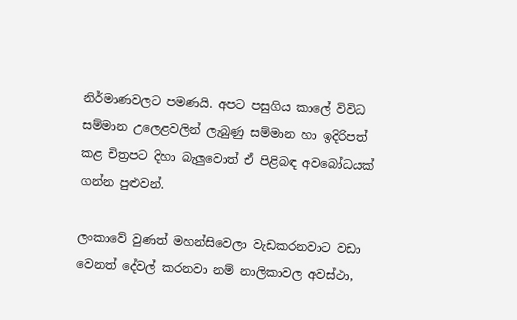නිර්මාණවලට පමණයි. අපට පසුගිය කාලේ විවිධ සම්මාන උලෙළවලින් ලැබුණු සම්මාන හා ඉදිරිපත් කළ චිත්‍රපට දිහා බැලුවොත් ඒ පිළිබඳ අවබෝධයක් ගන්න පුළුවන්.

ලංකාවේ වුණත් මහන්සිවෙලා වැඩකරනවාට වඩා වෙනත් දේවල් කරනවා නම් නාලිකාවල අවස්ථා,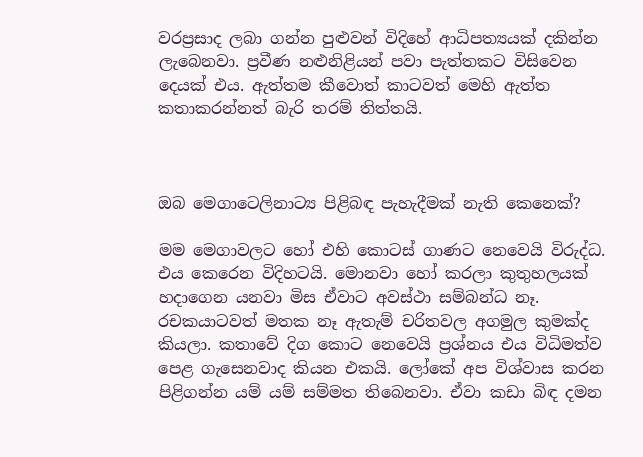වරප්‍රසාද ලබා ගන්න පුළුවන් විදිහේ ආධිපත්‍යයක් දකින්න ලැබෙනවා. ප්‍රවීණ නළුනිළියන් පවා පැත්තකට විසිවෙන දෙයක් එය. ඇත්තම කීවොත් කාටවත් මෙහි ඇත්ත කතාකරන්නත් බැරි තරම් තිත්තයි.



ඔබ මෙගාටෙලිනාට්‍ය පිළිබඳ පැහැදීමක් නැති කෙනෙක්?

මම මෙගාවලට හෝ එහි කොටස් ගාණට නෙවෙයි විරුද්ධ. එය කෙරෙන විදිහටයි. මොනවා හෝ කරලා කුතුහලයක් හදාගෙන යනවා මිස ඒවාට අවස්ථා සම්බන්ධ නෑ. රචකයාටවත් මතක නෑ ඇතැම් චරිතවල අගමුල කුමක්ද කියලා. කතාවේ දිග කොට නෙවෙයි ප්‍රශ්නය එය විධිමත්ව පෙළ ගැසෙනවාද කියන එකයි. ලෝකේ අප විශ්වාස කරන පිළිගන්න යම් යම් සම්මත තිබෙනවා. ඒවා කඩා බිඳ දමන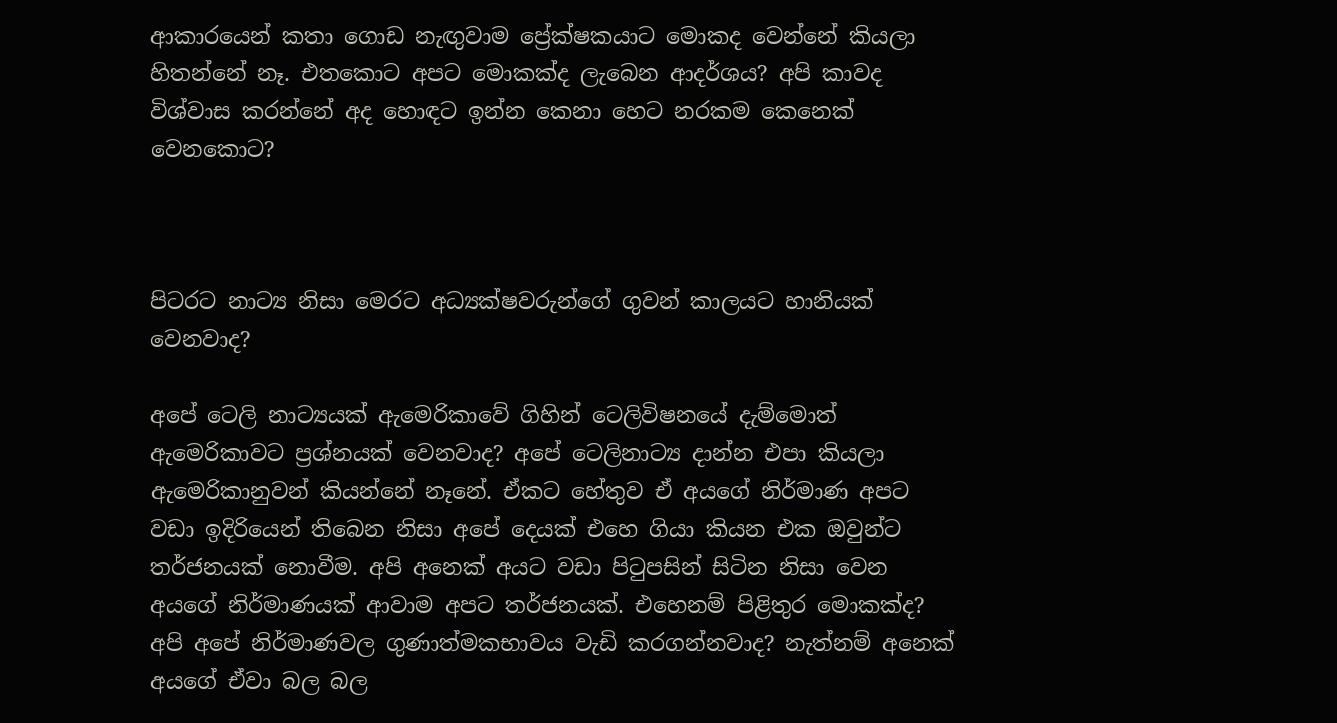ආකාරයෙන් කතා ගොඩ නැඟුවාම ප්‍රේක්ෂකයාට මොකද වෙන්නේ කියලා හිතන්නේ නෑ. එතකොට අපට මොකක්ද ලැබෙන ආදර්ශය? අපි කාවද විශ්වාස කරන්නේ අද හොඳට ඉන්න කෙනා හෙට නරකම කෙනෙක් වෙනකොට?



පිටරට නාට්‍ය නිසා මෙරට අධ්‍යක්ෂවරුන්ගේ ගුවන් කාලයට හානියක් වෙනවාද?

අපේ ටෙලි නාට්‍යයක් ඇමෙරිකාවේ ගිහින් ටෙලිවිෂනයේ දැම්මොත් ඇමෙරිකාවට ප්‍රශ්නයක් වෙනවාද? අපේ ටෙලිනාට්‍ය දාන්න එපා කියලා ඇමෙරිකානුවන් කියන්නේ නෑනේ. ඒකට හේතුව ඒ අයගේ නිර්මාණ අපට වඩා ඉදිරියෙන් තිබෙන නිසා අපේ දෙයක් එහෙ ගියා කියන එක ඔවුන්ට තර්ජනයක් නොවීම. අපි අනෙක් අයට වඩා පිටුපසින් සිටින නිසා වෙන අයගේ නිර්මාණයක් ආවාම අපට තර්ජනයක්. එහෙනම් පිළිතුර මොකක්ද? අපි අපේ නිර්මාණවල ගුණාත්මකභාවය වැඩි කරගන්නවාද? නැත්නම් අනෙක් අයගේ ඒවා බල බල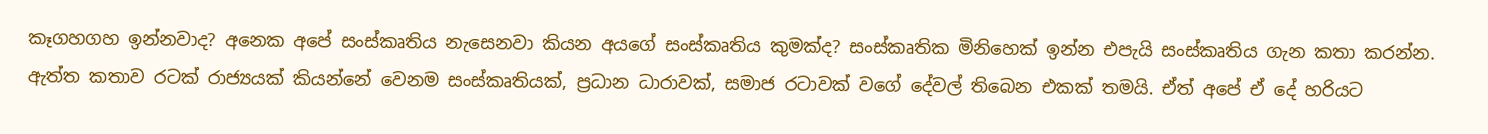කෑගහගහ ඉන්නවාද? අනෙක අපේ සංස්කෘතිය නැසෙනවා කියන අයගේ සංස්කෘතිය කුමක්ද? සංස්කෘතික මිනිහෙක් ඉන්න එපැයි සංස්කෘතිය ගැන කතා කරන්න. ඇත්ත කතාව රටක් රාජ්‍යයක් කියන්නේ වෙනම සංස්කෘතියක්, ප්‍රධාන ධාරාවක්, සමාජ රටාවක් වගේ දේවල් තිබෙන එකක් තමයි. ඒත් අපේ ඒ දේ හරියට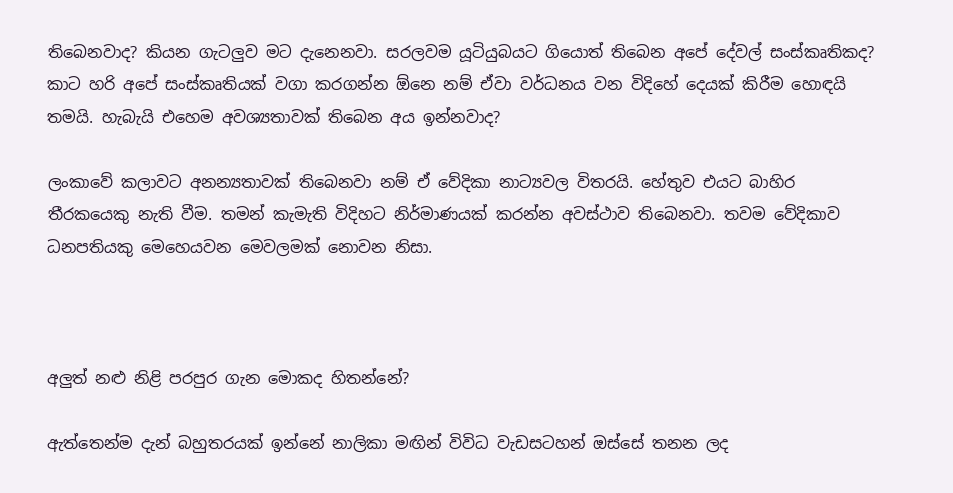තිබෙනවාද? කියන ගැටලුව මට දැනෙනවා. සරලවම යූටියුබයට ගියොත් තිබෙන අපේ දේවල් සංස්කෘතිකද? කාට හරි අපේ සංස්කෘතියක් වගා කරගන්න ඕනෙ නම් ඒවා වර්ධනය වන විදිහේ දෙයක් කිරීම හොඳයි තමයි. හැබැයි එහෙම අවශ්‍යතාවක් තිබෙන අය ඉන්නවාද?

ලංකාවේ කලාවට අනන්‍යතාවක් තිබෙනවා නම් ඒ වේදිකා නාට්‍යවල විතරයි. හේතුව එයට බාහිර තීරකයෙකු නැති වීම. තමන් කැමැති විදිහට නිර්මාණයක් කරන්න අවස්ථාව තිබෙනවා. තවම වේදිකාව ධනපතියකු මෙහෙයවන මෙවලමක් නොවන නිසා.



අලුත් නළු නිළි පරපුර ගැන මොකද හිතන්නේ?

ඇත්තෙන්ම දැන් බහුතරයක් ඉන්නේ නාලිකා මඟින් විවිධ වැඩසටහන් ඔස්සේ තනන ලද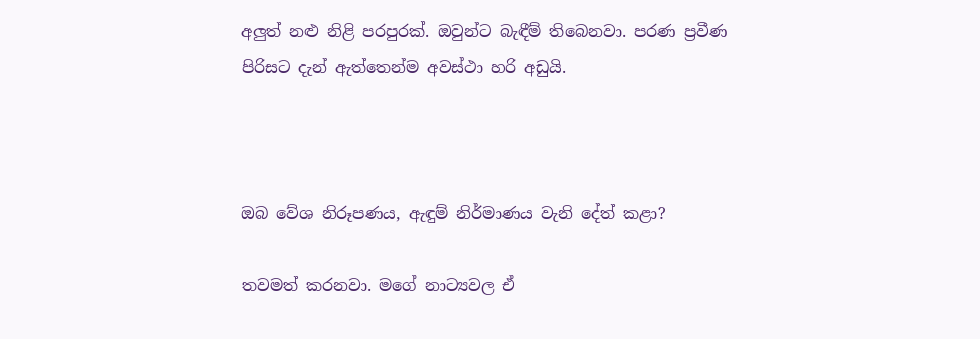අලුත් නළු නිළි පරපුරක්. ඔවුන්ට බැඳීම් තිබෙනවා. පරණ ප්‍රවීණ පිරිසට දැන් ඇත්තෙන්ම අවස්ථා හරි අඩුයි.



ඔබ වේශ නිරූපණය, ඇඳුම් නිර්මාණය වැනි දේත් කළා?

තවමත් කරනවා. මගේ නාට්‍යවල ඒ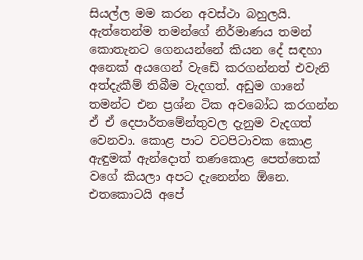සියල්ල මම කරන අවස්ථා බහුලයි. ඇත්තෙන්ම තමන්ගේ නිර්මාණය තමන් කොතැනට ගෙනයන්නේ කියන දේ සඳහා අනෙක් අයගෙන් වැඩේ කරගන්නත් එවැනි අත්දැකීම් තිබීම වැදගත්. අඩුම ගානේ තමන්ට එන ප්‍රශ්න ටික අවබෝධ කරගන්න ඒ ඒ දෙපාර්තමේන්තුවල දැනුම වැදගත් වෙනවා. කොළ පාට වටපිටාවක කොළ ඇඳුමක් ඇන්දොත් තණකොළ පෙත්තෙක් වගේ කියලා අපට දැනෙන්න ඕනෙ. එතකොටයි අපේ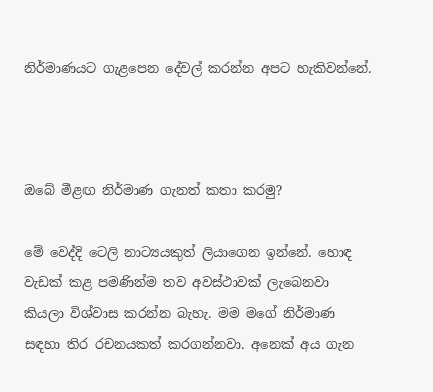නිර්මාණයට ගැළපෙන දේවල් කරන්න අපට හැකිවන්නේ.



ඔබේ මීළඟ නිර්මාණ ගැනත් කතා කරමු?

මේ වෙද්දි ටෙලි නාට්‍යයකුත් ලියාගෙන ඉන්නේ. හොඳ වැඩක් කළ පමණින්ම තව අවස්ථාවක් ලැබෙනවා කියලා විශ්වාස කරන්න බැහැ. මම මගේ නිර්මාණ සඳහා තිර රචනයකත් කරගන්නවා. අනෙක් අය ගැන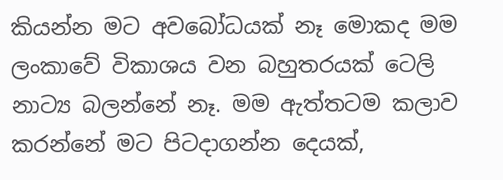කියන්න මට අවබෝධයක් නෑ මොකද මම ලංකාවේ විකාශය වන බහුතරයක් ටෙලි නාට්‍ය බලන්නේ නෑ. මම ඇත්තටම කලාව කරන්නේ මට පිටදාගන්න දෙයක්,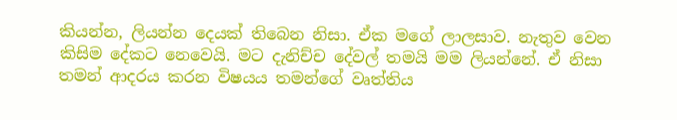කියන්න, ලියන්න දෙයක් තිබෙන නිසා. ඒක මගේ ලාලසාව. නැතුව වෙන කිසිම දේකට නෙවෙයි. මට දැනිච්ච දේවල් තමයි මම ලියන්නේ. ඒ නිසා තමන් ආදරය කරන විෂයය තමන්ගේ වෘත්තිය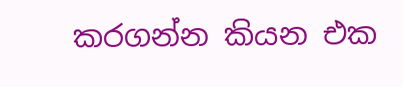කරගන්න කියන එක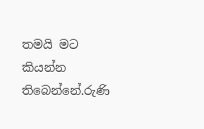තමයි මට කියන්න තිබෙන්නේ.රුණි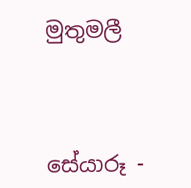මුතුමලී



සේයාරූ -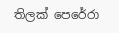තිලක් පෙරේරා